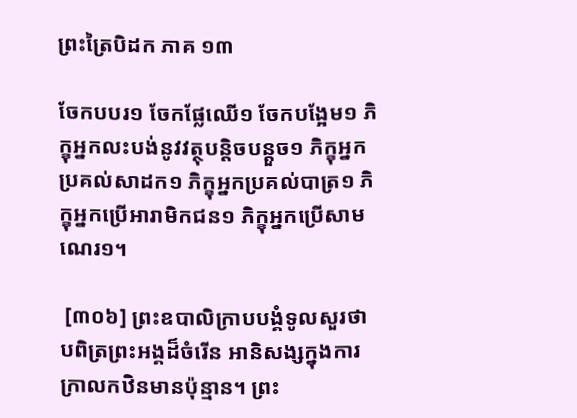ព្រះត្រៃបិដក ភាគ ១៣

ចែកបបរ១ ចែកផ្លែឈើ១ ចែកបង្អែម១ ភិក្ខុអ្នកលះបង់នូវវត្ថុបន្តិចបន្តួច១ ភិក្ខុអ្នកប្រគល់សាដក១ ភិក្ខុអ្នកប្រគល់បាត្រ១ ភិក្ខុអ្នកប្រើអារាមិកជន១ ភិក្ខុអ្នកប្រើសាមណេរ១។

 [៣០៦] ព្រះឧបាលិក្រាបបង្គំទូលសួរថា បពិត្រព្រះអង្គដ៏ចំរើន អានិសង្សក្នុងការក្រាលកឋិនមានប៉ុន្មាន។ ព្រះ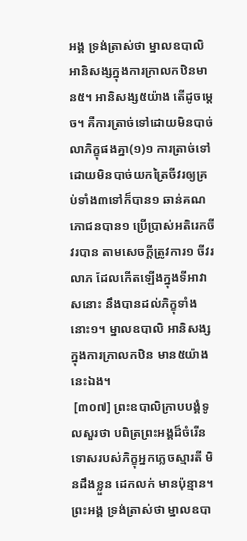អង្គ ទ្រង់ត្រាស់ថា ម្នាលឧបាលិ អានិសង្សក្នុងការក្រាលកឋិនមាន៥។ អានិសង្ស៥យ៉ាង តើដូចម្តេច។ គឺការត្រាច់ទៅដោយមិនបាច់លាភិក្ខុផងគ្នា(១)១ ការត្រាច់ទៅ ដោយមិនបាច់យកត្រៃចីវរឲ្យគ្រប់ទាំង៣ទៅក៏បាន១ ឆាន់គណភោជនបាន១ ប្រើប្រាស់អតិរេកចីវរបាន តាមសេចក្តីត្រូវការ១ ចីវរលាភ ដែលកើតឡើងក្នុងទីអាវាសនោះ នឹងបានដល់ភិក្ខុទាំងនោះ១។ ម្នាលឧបាលិ អានិសង្សក្នុងការក្រាលកឋិន មាន៥យ៉ាងនេះឯង។
 [៣០៧] ព្រះឧបាលិក្រាបបង្គំទូលសួរថា បពិត្រព្រះអង្គដ៏ចំរើន ទោសរបស់ភិក្ខុអ្នកភ្លេចស្មារតី មិនដឹងខ្លួន ដេកលក់ មានប៉ុន្មាន។ ព្រះអង្គ ទ្រង់ត្រាស់ថា ម្នាលឧបា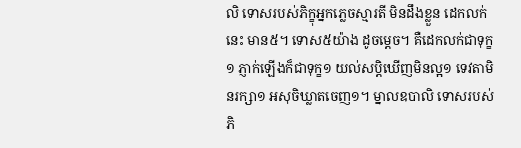លិ ទោសរបស់ភិក្ខុអ្នកភ្លេចស្មារតី មិនដឹងខ្លួន ដេកលក់នេះ មាន៥។ ទោស៥យ៉ាង ដូចម្តេច។ គឺដេកលក់ជាទុក្ខ១ ភ្ញាក់ឡើងក៏ជាទុក្ខ១ យល់សប្តិឃើញមិនល្អ១ ទេវតាមិនរក្សា១ អសុចិឃ្លាតចេញ១។ ម្នាលឧបាលិ ទោសរបស់ភិ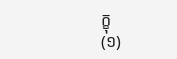ក្ខុ
(១)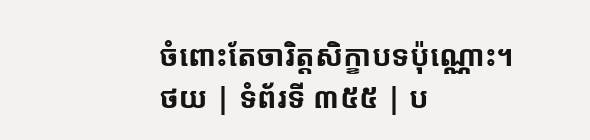ចំពោះតែចារិត្តសិក្ខាបទប៉ុណ្ណោះ។
ថយ | ទំព័រទី ៣៥៥ | ប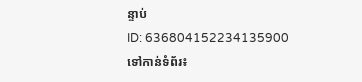ន្ទាប់
ID: 636804152234135900
ទៅកាន់ទំព័រ៖